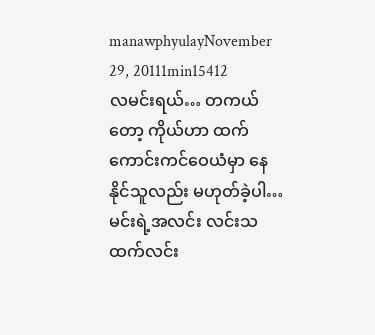manawphyulayNovember 29, 20111min15412
လမင်းရယ်… တကယ်တော့ ကိုယ်ဟာ ထက်ကောင်းကင်ဝေယံမှာ နေနိုင်သူလည်း မဟုတ်ခဲ့ပါ… မင်းရဲ့အလင်း လင်းသထက်လင်း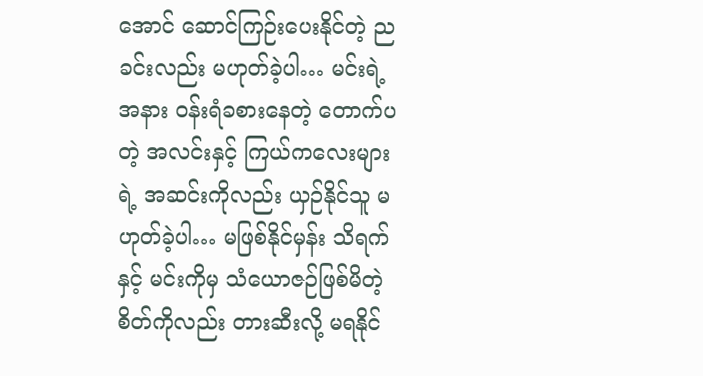အောင် ဆောင်ကြဉ်းပေးနိုင်တဲ့ ညခင်းလည်း မဟုတ်ခဲ့ပါ… မင်းရဲ့အနား ဝန်းရံခစားနေတဲ့ တောက်ပတဲ့ အလင်းနှင့် ကြယ်ကလေးများရဲ့ အဆင်းကိုလည်း ယှဉ်နိုင်သူ မဟုတ်ခဲ့ပါ… မဖြစ်နိုင်မှန်း သိရက်နှင့် မင်းကိုမှ သံယောဇဉ်ဖြစ်မိတဲ့စိတ်ကိုလည်း တားဆီးလို့ မရနိုင်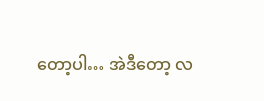တော့ပါ… အဲဒီတော့ လ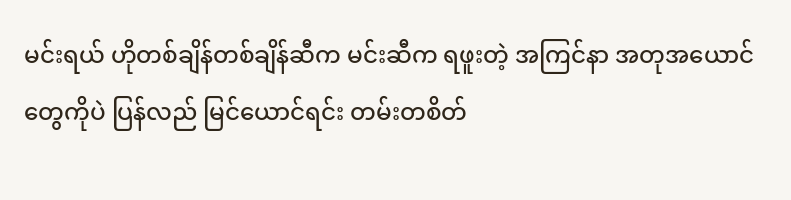မင်းရယ် ဟိုတစ်ချိန်တစ်ချိန်ဆီက မင်းဆီက ရဖူးတဲ့ အကြင်နာ အတုအယောင်တွေကိုပဲ ပြန်လည် မြင်ယောင်ရင်း တမ်းတစိတ်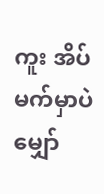ကူး အိပ်မက်မှာပဲ မျှော်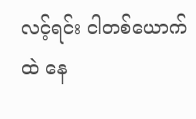လင့်ရင်း ငါတစ်ယောက်ထဲ နေ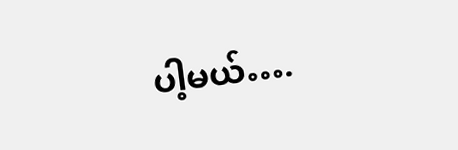ပါ့မယ်….